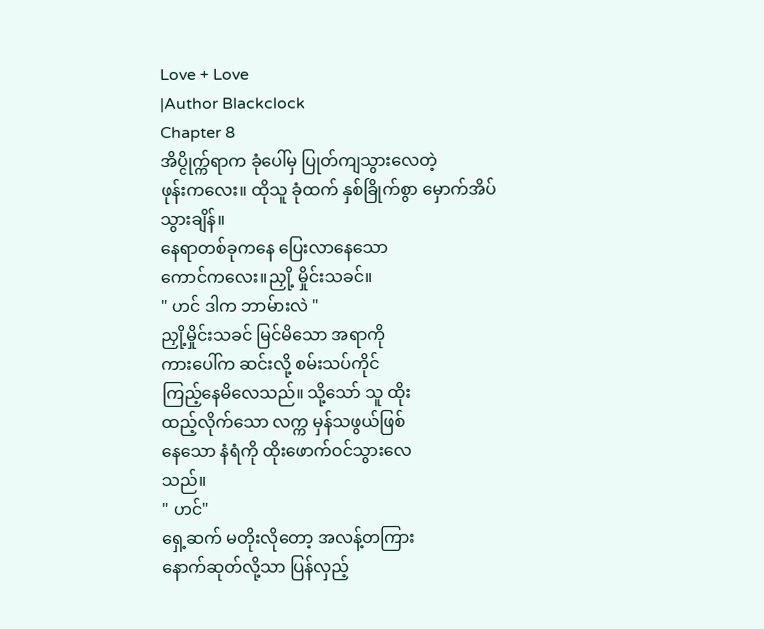Love + Love
|Author Blackclock
Chapter 8
အိပ္ငိုက္က်ရာက ခုံပေါ်မှ ပြုတ်ကျသွားလေတဲ့
ဖုန်းကလေး။ ထိုသူ ခုံထက် နှစ်ခြိုက်စွာ မှောက်အိပ်
သွားချိန်။
နေရာတစ်ခုကနေ ပြေးလာနေသော
ကောင်ကလေး။ညှို့ မှိုင်းသခင်။
" ဟင် ဒါက ဘာမ်ားလဲ "
ညှို့မှိုင်းသခင် မြင်မိသော အရာကို
ကားပေါ်က ဆင်းလို့ စမ်းသပ်ကိုင်
ကြည့်နေမိလေသည်။ သို့သော် သူ ထိုး
ထည့်လိုက်သော လက္က မှန်သဖွယ်ဖြစ်
နေသော နံရံကို ထိုးဖောက်ဝင်သွားလေ
သည်။
" ဟင်"
ရှေ့ဆက် မတိုးလိုတော့ အလန့်တကြား
နောက်ဆုတ်လို့သာ ပြန်လှည့်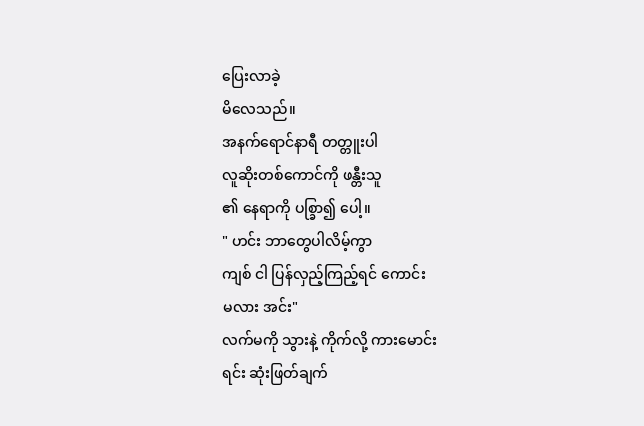ပြေးလာခဲ့
မိလေသည်။
အနက်ရောင်နာရီ တတ္တူးပါ
လူဆိုးတစ်ကောင်ကို ဖန္တီးသူ
၏ နေရာကို ပစ္ခြာ၍ ပေါ့။
" ဟင်း ဘာတွေပါလိမ့်ကွာ
ကျစ် ငါ ပြန်လှည့်ကြည့်ရင် ကောင်း
မလား အင်း"
လက်မကို သွားနဲ့ ကိုက်လို့ ကားမောင်း
ရင်း ဆုံးဖြတ်ချက်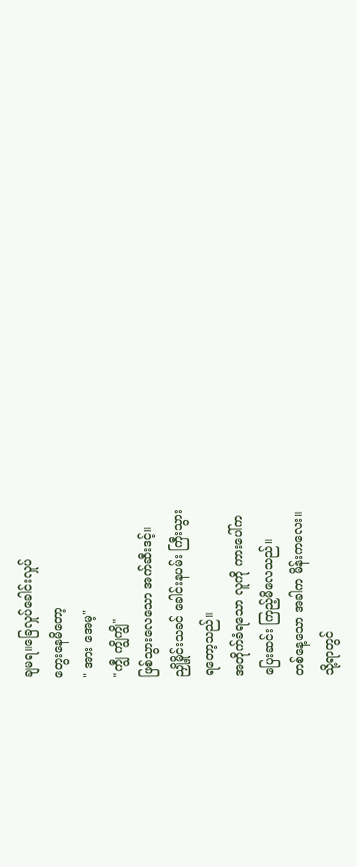ချမရ။ခြေလှုပ်ခေါင်းလှုပ်
တွေးနေမိတော့
" အား အေမ့"
"ကျွီ ကျွိကျွိ"
ဖြစ်သွားလေသော အက်ဆီးဒင့်။
ညှို့မှိုင်းသခင် ခေါင်းနပမ်း ကြီးသွား
ရတော့သည်။
အတိုက်ခံရသော လူကို ကားပေါ်က
ပြေးဆင်း ကြည့်မိလေသည်။
တစ်နေ့သော အခါက မိန်းကလေး။
သို့ရာတွင်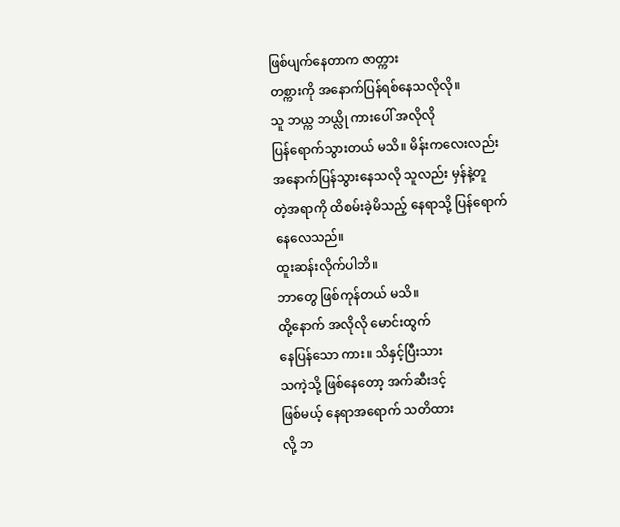ဖြစ်ပျက်နေတာက ဇာတ္ကား
တစ္ကားကို အနောက်ပြန်ရစ်နေသလိုလို။
သူ ဘယ္က ဘယ္လို ကားပေါ် အလိုလို
ပြန်ရောက်သွားတယ် မသိ။ မိန်းကလေးလည်း
အနောက်ပြန်သွားနေသလို သူလည်း မှန်နဲ့တူ
တဲ့အရာကို ထိစမ်းခဲ့မိသည့် နေရာသို့ ပြန်ရောက်
နေလေသည်။
ထူးဆန်းလိုက်ပါဘိ။
ဘာတွေ ဖြစ်ကုန်တယ် မသိ။
ထို့နောက် အလိုလို မောင်းထွက်
နေပြန်သော ကား။ သိနှင့်ပြီးသား
သကဲ့သို့ ဖြစ်နေတော့ အက်ဆီးဒင့်
ဖြစ်မယ့် နေရာအရောက် သတိထား
လို့ ဘ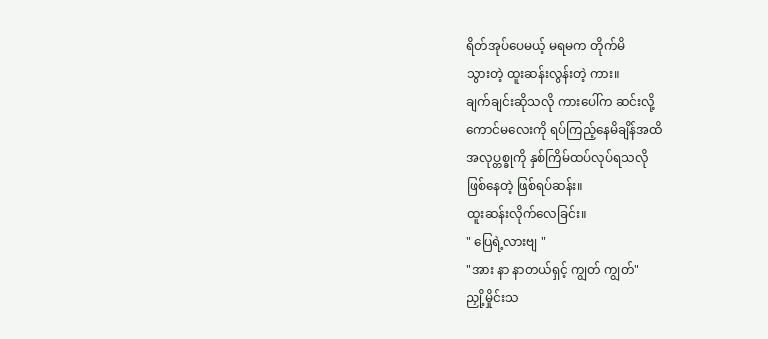ရိတ်အုပ်ပေမယ့် မရမက တိုက်မိ
သွားတဲ့ ထူးဆန်းလွန်းတဲ့ ကား။
ချက်ချင်းဆိုသလို ကားပေါ်က ဆင်းလို့
ကောင်မလေးကို ရပ်ကြည့်နေမိချိန်အထိ
အလုပ္တစ္ခုကို နှစ်ကြိမ်ထပ်လုပ်ရသလို
ဖြစ်နေတဲ့ ဖြစ်ရပ်ဆန်း။
ထူးဆန်းလိုက်လေခြင်း။
" ပြေရဲ့လားဗျ "
"အား နာ နာတယ်ရှင့် ကျွတ် ကျွတ်"
ညှို့မှိုင်းသ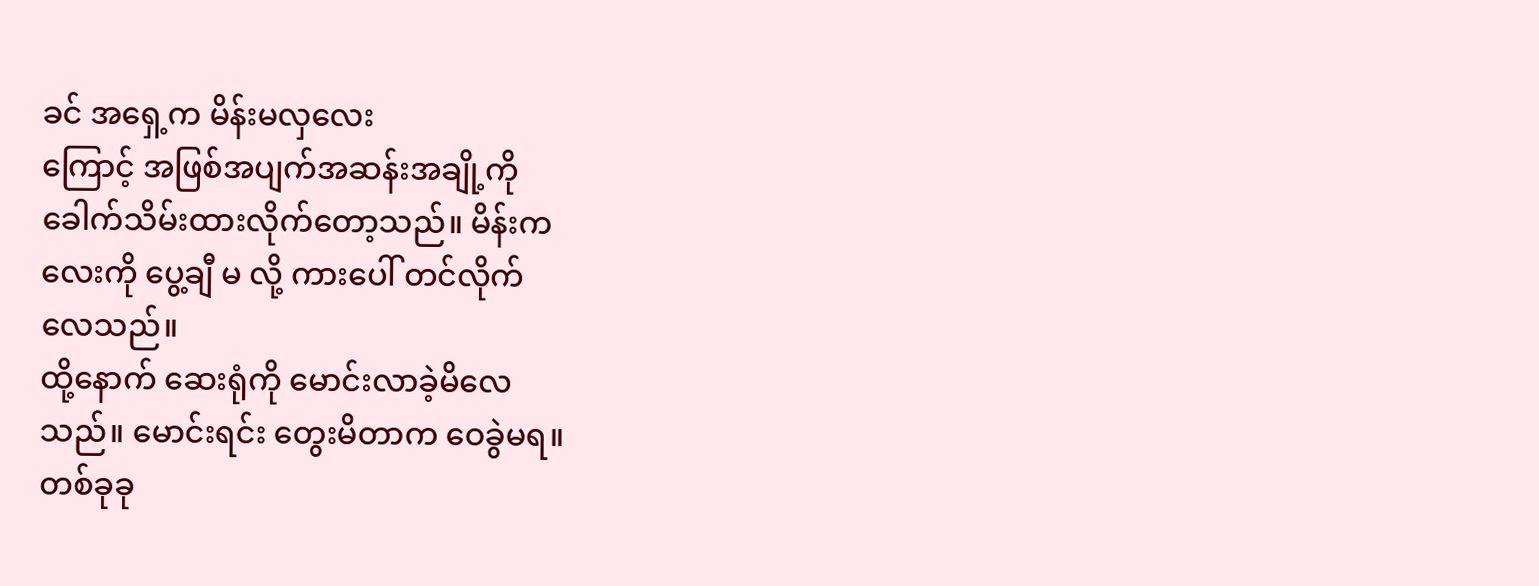ခင် အရှေ့က မိန်းမလှလေး
ကြောင့် အဖြစ်အပျက်အဆန်းအချို့ကို
ခေါက်သိမ်းထားလိုက်တော့သည်။ မိန်းက
လေးကို ပွေ့ချီ မ လို့ ကားပေါ် တင်လိုက်
လေသည်။
ထို့နောက် ဆေးရုံကို မောင်းလာခဲ့မိလေ
သည်။ မောင်းရင်း တွေးမိတာက ဝေခွဲမရ။
တစ်ခုခု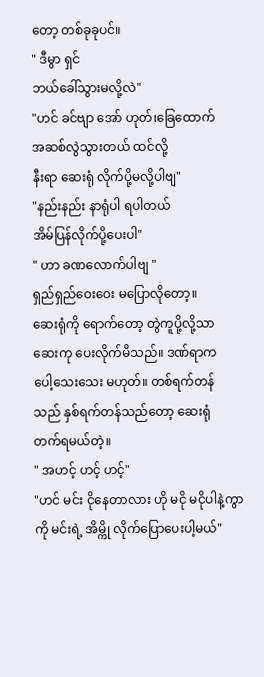တော့ တစ်ခုခုပင်။
" ဒီမွာ ရှင်
ဘယ်ခေါ်သွားမလို့လဲ"
"ဟင် ခင်ဗျာ အော် ဟုတ်၊ခြေထောက်
အဆစ်လွဲသွားတယ် ထင်လို့
နီးရာ ဆေးရုံ လိုက်ပို့မလို့ပါဗျ"
"နည်းနည်း နာရုံပါ ရပါတယ်
အိမ်ပြန်လိုက်ပို့ပေးပါ"
" ဟာ ခဏလောက်ပါဗျ "
ရှည်ရှည်ဝေးဝေး မပြောလိုတော့။
ဆေးရုံကို ရောက်တော့ တွဲကူပို့လို့သာ
ဆေးကု ပေးလိုက်မိသည်။ ဒဏ်ရာက
ပေါ့သေးသေး မဟုတ်။ တစ်ရက်တန်
သည် နှစ်ရက်တန်သည်တော့ ဆေးရုံ
တက်ရမယ်တဲ့။
" အဟင့် ဟင့် ဟင့်"
"ဟင် မင်း ငိုနေတာလား ဟို မငို မငိုပါနဲ့ကွာ
ကို မင်းရဲ့ အိမ္ကို လိုက်ပြောပေးပါ့မယ်"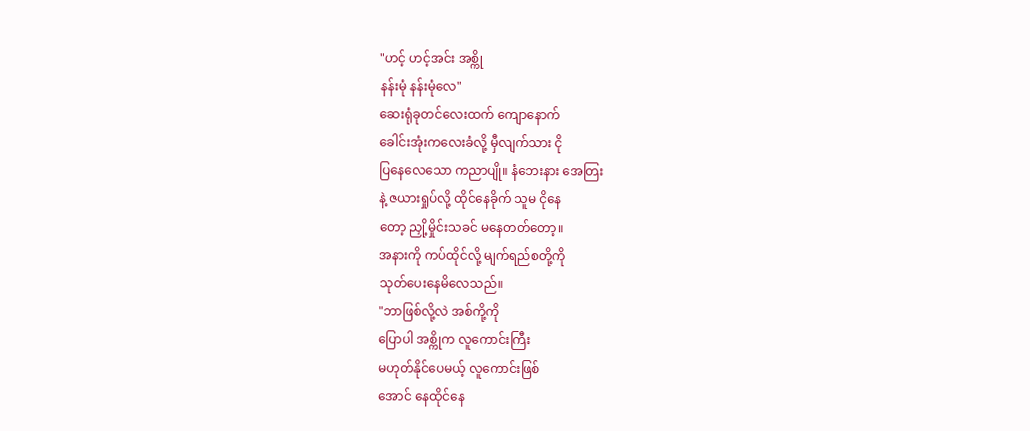"ဟင့် ဟင့်အင်း အစ္ကို
နန်းမုံ နန်းမုံလေ"
ဆေးရုံခုတင်လေးထက် ကျောနောက်
ခေါင်းအုံးကလေးခံလို့ မှီလျက်သား ငို
ပြနေလေသော ကညာပျို။ နံဘေးနား အေတြး
နဲ့ ဇယားရှုပ်လို့ ထိုင်နေခိုက် သူမ ငိုနေ
တော့ ညှို့မှိုင်းသခင် မနေတတ်တော့။
အနားကို ကပ်ထိုင်လို့ မျက်ရည်စတို့ကို
သုတ်ပေးနေမိလေသည်။
"ဘာဖြစ်လို့လဲ အစ်ကို့ကို
ပြောပါ အစ္ကိုက လူကောင်းကြီး
မဟုတ်နိုင်ပေမယ့် လူကောင်းဖြစ်
အောင် နေထိုင်နေ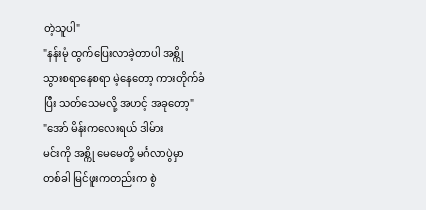တဲ့သူပါ"
"နန်းမုံ ထွက်ပြေးလာခဲ့တာပါ အစ္ကို
သွားစရာနေစရာ မဲ့နေတော့ ကားတိုက်ခံ
ပြီး သတ်သေမလို့ အဟင့် အခုတော့"
"အော် မိန်းကလေးရယ် ဒါမ်ား
မင်းကို အစ္ကို မေမေတို့ မင်္ဂလာပွဲမှာ
တစ်ခါ မြင်ဖူးကတည်းက စွဲ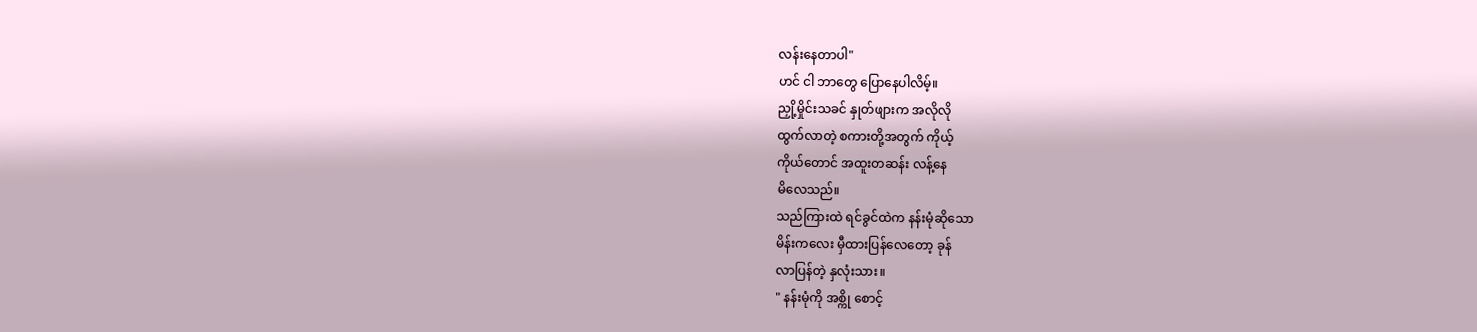လန်းနေတာပါ"
ဟင် ငါ ဘာတွေ ပြောနေပါလိမ့်။
ညှို့မှိုင်းသခင် နှုတ်ဖျားက အလိုလို
ထွက်လာတဲ့ စကားတို့အတွက် ကိုယ့်
ကိုယ်တောင် အထူးတဆန်း လန့်နေ
မိလေသည်။
သည်ကြားထဲ ရင်ခွင်ထဲက နန်းမုံဆိုသော
မိန်းကလေး မှီထားပြန်လေတော့ ခုန်
လာပြန်တဲ့ နှလုံးသား။
" နန်းမုံကို အစ္ကို စောင့်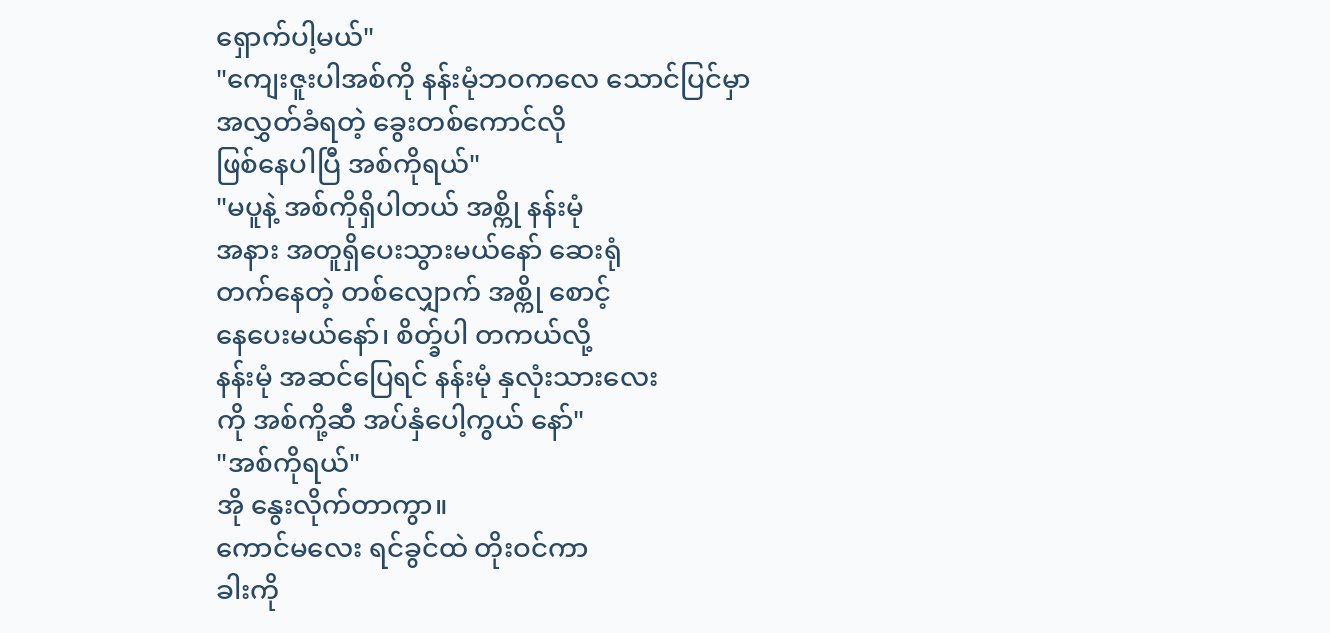ရှောက်ပါ့မယ်"
"ကျေးဇူးပါအစ်ကို နန်းမုံဘဝကလေ သောင်ပြင်မှာ
အလွှတ်ခံရတဲ့ ခွေးတစ်ကောင်လို
ဖြစ်နေပါပြီ အစ်ကိုရယ်"
"မပူနဲ့ အစ်ကိုရှိပါတယ် အစ္ကို နန်းမုံ
အနား အတူရှိပေးသွားမယ်နော် ဆေးရုံ
တက်နေတဲ့ တစ်လျှောက် အစ္ကို စောင့်
နေပေးမယ်နော်၊ စိတ္ခ်ပါ တကယ်လို့
နန်းမုံ အဆင်ပြေရင် နန်းမုံ နှလုံးသားလေး
ကို အစ်ကို့ဆီ အပ်နှံပေါ့ကွယ် နော်"
"အစ်ကိုရယ်"
အို နွေးလိုက်တာကွာ။
ကောင်မလေး ရင်ခွင်ထဲ တိုးဝင်ကာ
ခါးကို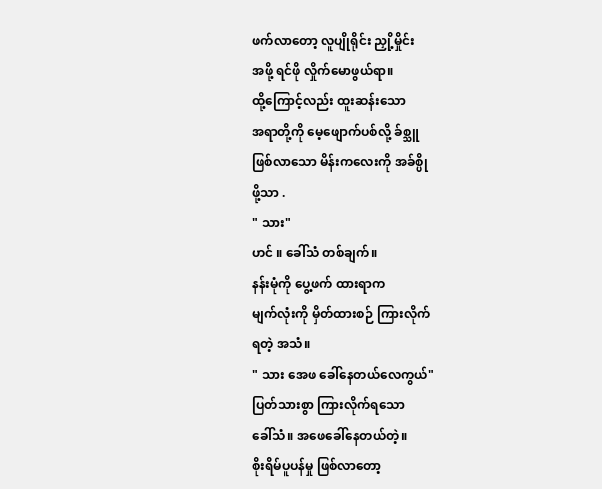ဖက်လာတော့ လူပျိုရိုင်း ညှို့မှိုင်း
အဖို့ ရင်ဖို လှိုက်မောဖွယ်ရာ။
ထို့ကြောင့်လည်း ထူးဆန်းသော
အရာတို့ကို မေ့ဖျောက်ပစ်လို့ ခ်စ္သူ
ဖြစ်လာသော မိန်းကလေးကို အခ်စ္ပို
ဖို့သာ .
" သား"
ဟင် ။ ခေါ်သံ တစ်ချက်။
နန်းမုံကို ပွေ့ဖက် ထားရာက
မျက်လုံးကို မှိတ်ထားစဉ် ကြားလိုက်
ရတဲ့ အသံ။
" သား အေဖ ခေါ်နေတယ်လေကွယ်"
ပြတ်သားစွာ ကြားလိုက်ရသော
ခေါ်သံ။ အဖေခေါ်နေတယ်တဲ့။
စိုးရိမ်ပူပန်မှု ဖြစ်လာတော့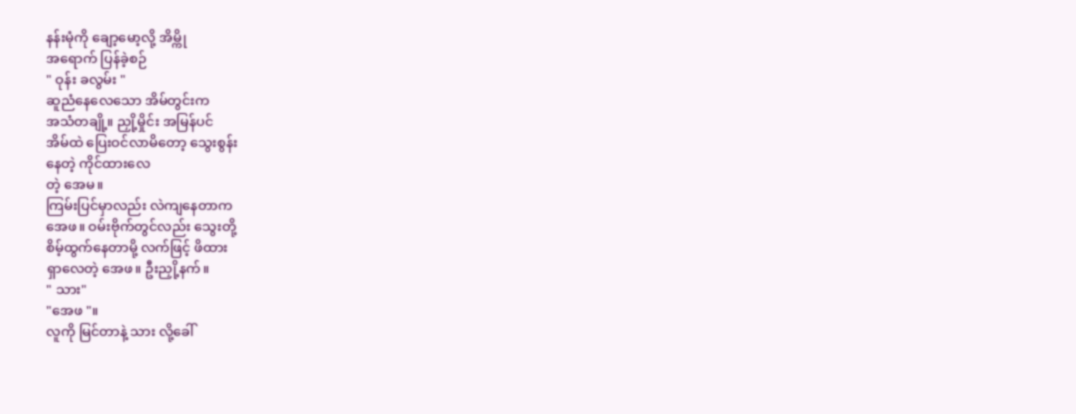နန်းမုံကို ချော့မော့လို့ အိမ္ကို
အရောက် ပြန်ခဲ့စဉ်
" ဝုန်း ခလွမ်း "
ဆူညံနေလေသော အိမ်တွင်းက
အသံတချို့။ ညှို့မှိုင်း အမြန်ပင်
အိမ်ထဲ ပြေးဝင်လာမိတော့ သွေးစွန်း
နေတဲ့ ကိုင်ထားလေ
တဲ့ အေမ။
ကြမ်းပြင်မှာလည်း လဲကျနေတာက
အေဖ။ ဝမ်းဗိုက်တွင်လည်း သွေးတို့
စိမ့်ထွက်နေတာမို့ လက်ဖြင့် ဖိထား
ရှာလေတဲ့ အေဖ။ ဦးညှို့နက်။
" သား"
"အေဖ "။
လူကို မြင်တာနဲ့ သား လို့ခေါ်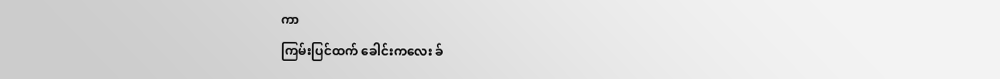ကာ
ကြမ်းပြင်ထက် ခေါင်းကလေး ခ်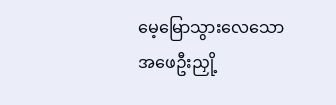မေ့မြောသွားလေသော အဖေဦးညှို့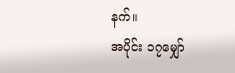နက်။
အပိုင်း ၁၇မျှော်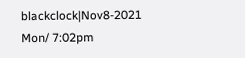blackclock|Nov8-2021 Mon/ 7:02pm